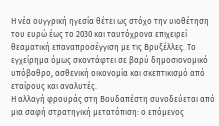Η νέα ουγγρική ηγεσία θέτει ως στόχο την υιοθέτηση του ευρώ έως το 2030 και ταυτόχρονα επιχειρεί θεαματική επαναπροσέγγιση με τις Βρυξέλλες. Το εγχείρημα όμως σκοντάφτει σε βαρύ δημοσιονομικό υπόβαθρο, ασθενική οικονομία και σκεπτικισμό από εταίρους και αναλυτές.
Η αλλαγή φρουράς στη Βουδαπέστη συνοδεύεται από μια σαφή στρατηγική μετατόπιση: ο επόμενος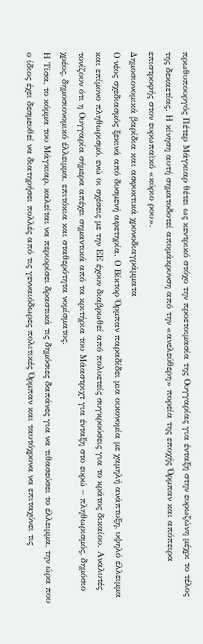πρωθυπουργός Πέτερ Μάγκιαρ θέτει ως κεντρικό στόχο την προετοιμασία της Ουγγαρίας για ένταξη στην ευρωζώνη μέχρι το τέλος της δεκαετίας. Η κίνηση αυτή σηματοδοτεί απομάκρυνση από την «ανελεύθερη» πορεία της εποχής Όρμπαν και απόπειρα επιστροφής στον ευρωπαϊκό «κύριο ρου».
Δημοσιονομικά βαρίδια και ασφυκτικά χρονοδιαγράμματα
Ο νέος σχεδιασμός ξεκινά από δυσμενή αφετηρία. Ο Βίκτορ Όρμπαν παραδίδει μια οικονομία με χαμηλή ανάπτυξη, υψηλό έλλειμμα και επίμονο πληθωρισμό, ενώ οι σχέσεις με την ΕΕ έχουν διαβρωθεί από πολυετείς συγκρούσεις για το κράτος δικαίου. Αναλυτές τονίζουν ότι η Ουγγαρία σήμερα απέχει σημαντικά από τα κριτήρια του Μάαστριχτ για ένταξη στο ευρώ – πληθωρισμός, δημόσιο χρέος, δημοσιονομικό έλλειμμα, επιτόκια και σταθερότητα νομίσματος.
Η Τίσα, το κόμμα του Μάγκιαρ, καλείται να περιορίσει δραστικά τις δημόσιες δαπάνες για να τιθασεύσει το έλλειμμα, την ώρα που ο ίδιος έχει δεσμευθεί να διατηρήσει πολλές από τις γενναιόδωρες πολιτικές Όρμπαν και ταυτόχρονα να επιταχύνει τις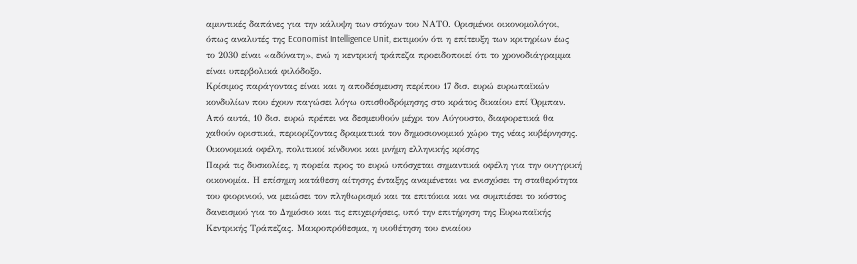αμυντικές δαπάνες για την κάλυψη των στόχων του ΝΑΤΟ. Ορισμένοι οικονομολόγοι, όπως αναλυτές της Economist Intelligence Unit, εκτιμούν ότι η επίτευξη των κριτηρίων έως το 2030 είναι «αδύνατη», ενώ η κεντρική τράπεζα προειδοποιεί ότι το χρονοδιάγραμμα είναι υπερβολικά φιλόδοξο.
Κρίσιμος παράγοντας είναι και η αποδέσμευση περίπου 17 δισ. ευρώ ευρωπαϊκών κονδυλίων που έχουν παγώσει λόγω οπισθοδρόμησης στο κράτος δικαίου επί Όρμπαν. Από αυτά, 10 δισ. ευρώ πρέπει να δεσμευθούν μέχρι τον Αύγουστο, διαφορετικά θα χαθούν οριστικά, περιορίζοντας δραματικά τον δημοσιονομικό χώρο της νέας κυβέρνησης.
Οικονομικά οφέλη, πολιτικοί κίνδυνοι και μνήμη ελληνικής κρίσης
Παρά τις δυσκολίες, η πορεία προς το ευρώ υπόσχεται σημαντικά οφέλη για την ουγγρική οικονομία. Η επίσημη κατάθεση αίτησης ένταξης αναμένεται να ενισχύσει τη σταθερότητα του φιορινιού, να μειώσει τον πληθωρισμό και τα επιτόκια και να συμπιέσει το κόστος δανεισμού για το Δημόσιο και τις επιχειρήσεις, υπό την επιτήρηση της Ευρωπαϊκής Κεντρικής Τράπεζας. Μακροπρόθεσμα, η υιοθέτηση του ενιαίου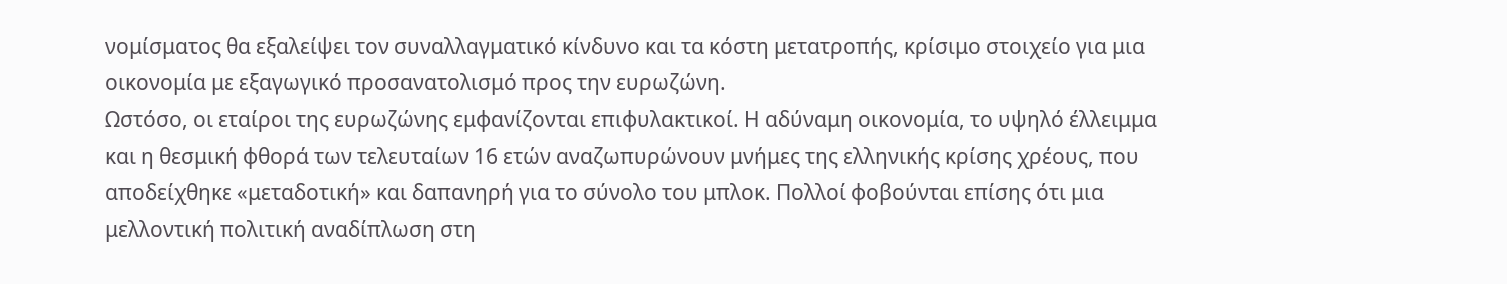νομίσματος θα εξαλείψει τον συναλλαγματικό κίνδυνο και τα κόστη μετατροπής, κρίσιμο στοιχείο για μια οικονομία με εξαγωγικό προσανατολισμό προς την ευρωζώνη.
Ωστόσο, οι εταίροι της ευρωζώνης εμφανίζονται επιφυλακτικοί. Η αδύναμη οικονομία, το υψηλό έλλειμμα και η θεσμική φθορά των τελευταίων 16 ετών αναζωπυρώνουν μνήμες της ελληνικής κρίσης χρέους, που αποδείχθηκε «μεταδοτική» και δαπανηρή για το σύνολο του μπλοκ. Πολλοί φοβούνται επίσης ότι μια μελλοντική πολιτική αναδίπλωση στη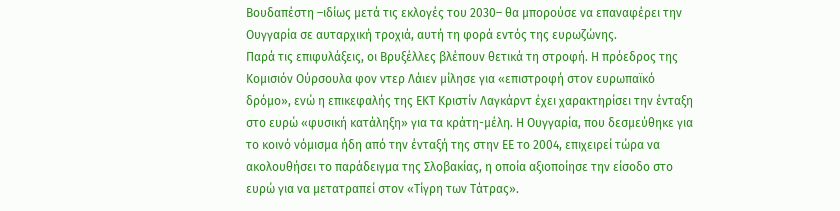Βουδαπέστη –ιδίως μετά τις εκλογές του 2030– θα μπορούσε να επαναφέρει την Ουγγαρία σε αυταρχική τροχιά, αυτή τη φορά εντός της ευρωζώνης.
Παρά τις επιφυλάξεις, οι Βρυξέλλες βλέπουν θετικά τη στροφή. Η πρόεδρος της Κομισιόν Ούρσουλα φον ντερ Λάιεν μίλησε για «επιστροφή στον ευρωπαϊκό δρόμο», ενώ η επικεφαλής της ΕΚΤ Κριστίν Λαγκάρντ έχει χαρακτηρίσει την ένταξη στο ευρώ «φυσική κατάληξη» για τα κράτη-μέλη. Η Ουγγαρία, που δεσμεύθηκε για το κοινό νόμισμα ήδη από την ένταξή της στην ΕΕ το 2004, επιχειρεί τώρα να ακολουθήσει το παράδειγμα της Σλοβακίας, η οποία αξιοποίησε την είσοδο στο ευρώ για να μετατραπεί στον «Τίγρη των Τάτρας».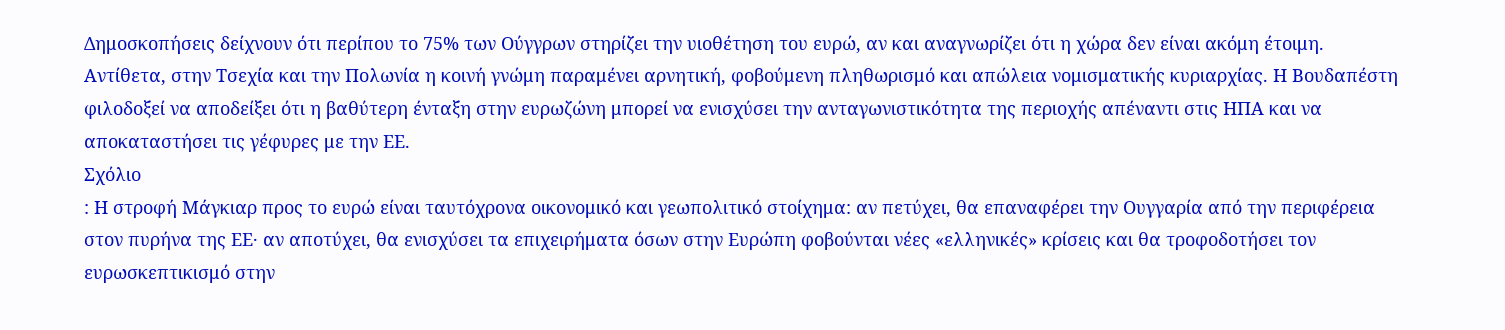Δημοσκοπήσεις δείχνουν ότι περίπου το 75% των Ούγγρων στηρίζει την υιοθέτηση του ευρώ, αν και αναγνωρίζει ότι η χώρα δεν είναι ακόμη έτοιμη. Αντίθετα, στην Τσεχία και την Πολωνία η κοινή γνώμη παραμένει αρνητική, φοβούμενη πληθωρισμό και απώλεια νομισματικής κυριαρχίας. Η Βουδαπέστη φιλοδοξεί να αποδείξει ότι η βαθύτερη ένταξη στην ευρωζώνη μπορεί να ενισχύσει την ανταγωνιστικότητα της περιοχής απέναντι στις ΗΠΑ και να αποκαταστήσει τις γέφυρες με την ΕΕ.
Σχόλιο
: Η στροφή Μάγκιαρ προς το ευρώ είναι ταυτόχρονα οικονομικό και γεωπολιτικό στοίχημα: αν πετύχει, θα επαναφέρει την Ουγγαρία από την περιφέρεια στον πυρήνα της ΕΕ· αν αποτύχει, θα ενισχύσει τα επιχειρήματα όσων στην Ευρώπη φοβούνται νέες «ελληνικές» κρίσεις και θα τροφοδοτήσει τον ευρωσκεπτικισμό στην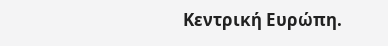Κεντρική Ευρώπη.